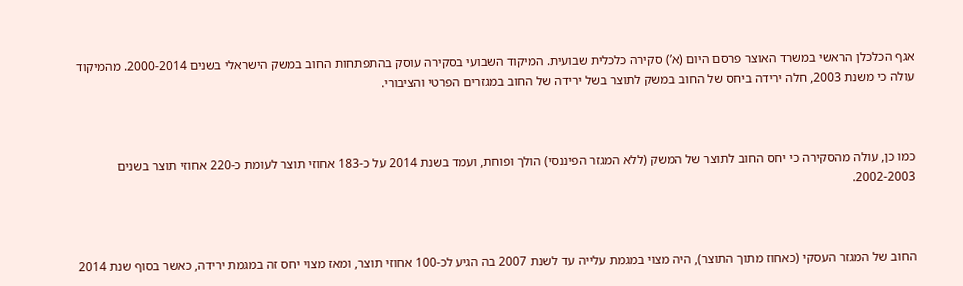אגף הכלכלן הראשי במשרד האוצר פרסם היום (א’) סקירה כלכלית שבועית. המיקוד השבועי בסקירה עוסק בהתפתחות החוב במשק הישראלי בשנים 2000-2014. מהמיקוד עולה כי משנת 2003, חלה ירידה ביחס של החוב במשק לתוצר בשל ירידה של החוב במגזרים הפרטי והציבורי.



כמו כן, עולה מהסקירה כי יחס החוב לתוצר של המשק (ללא המגזר הפיננסי) הולך ופוחת, ועמד בשנת 2014 על כ-183 אחוזי תוצר לעומת כ-220 אחוזי תוצר בשנים 2002-2003.



החוב של המגזר העסקי (כאחוז מתוך התוצר), היה מצוי במגמת עלייה עד לשנת 2007 בה הגיע לכ-100 אחוזי תוצר, ומאז מצוי יחס זה במגמת ירידה, כאשר בסוף שנת 2014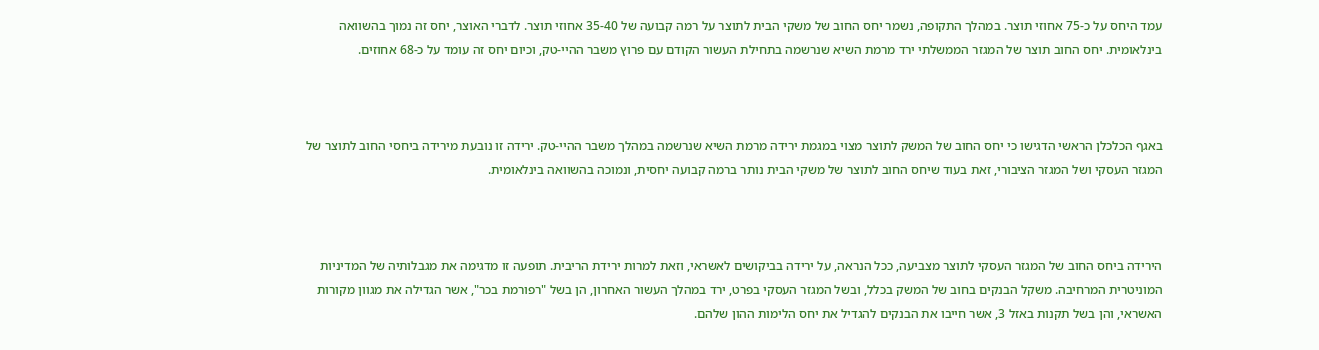עמד היחס על כ-75 אחוזי תוצר. במהלך התקופה, נשמר יחס החוב של משקי הבית לתוצר על רמה קבועה של 35-40 אחוזי תוצר. לדברי האוצר, יחס זה נמוך בהשוואה בינלאומית. יחס החוב תוצר של המגזר הממשלתי ירד מרמת השיא שנרשמה בתחילת העשור הקודם עם פרוץ משבר ההיי-טק, וכיום יחס זה עומד על כ-68 אחוזים.



באגף הכלכלן הראשי הדגישו כי יחס החוב של המשק לתוצר מצוי במגמת ירידה מרמת השיא שנרשמה במהלך משבר ההיי-טק. ירידה זו נובעת מירידה ביחסי החוב לתוצר של המגזר העסקי ושל המגזר הציבורי, זאת בעוד שיחס החוב לתוצר של משקי הבית נותר ברמה קבועה יחסית, ונמוכה בהשוואה בינלאומית.



הירידה ביחס החוב של המגזר העסקי לתוצר מצביעה, ככל הנראה, על ירידה בביקושים לאשראי, וזאת למרות ירידת הריבית. תופעה זו מדגימה את מגבלותיה של המדיניות המוניטרית המרחיבה. משקל הבנקים בחוב של המשק בכלל, ובשל המגזר העסקי בפרט, ירד במהלך העשור האחרון, הן בשל "רפורמת בכר", אשר הגדילה את מגוון מקורות האשראי, והן בשל תקנות באזל 3, אשר חייבו את הבנקים להגדיל את יחס הלימות ההון שלהם.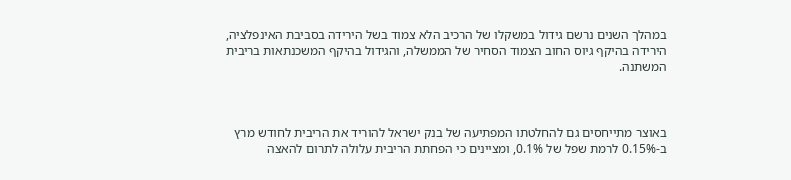במהלך השנים נרשם גידול במשקלו של הרכיב הלא צמוד בשל הירידה בסביבת האינפלציה, הירידה בהיקף גיוס החוב הצמוד הסחיר של הממשלה, והגידול בהיקף המשכנתאות בריבית המשתנה.



באוצר מתייחסים גם להחלטתו המפתיעה של בנק ישראל להוריד את הריבית לחודש מרץ ב-0.15% לרמת שפל של 0.1%, ומציינים כי הפחתת הריבית עלולה לתרום להאצה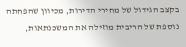בקצב הגידול של מחירי הדירות, מכיוון שהפחתה נוספת של הריבית מוזילה את המשכנתאות,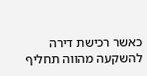כאשר רכישת דירה להשקעה מהווה תחליף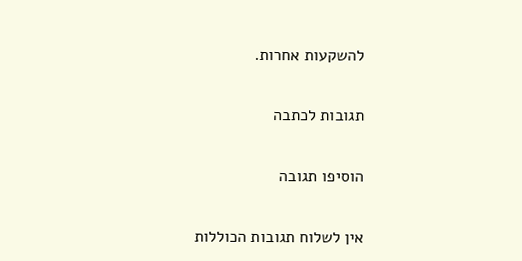להשקעות אחרות.

תגובות לכתבה

הוסיפו תגובה

אין לשלוח תגובות הכוללות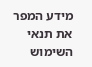מידע המפר את תנאי השימוש